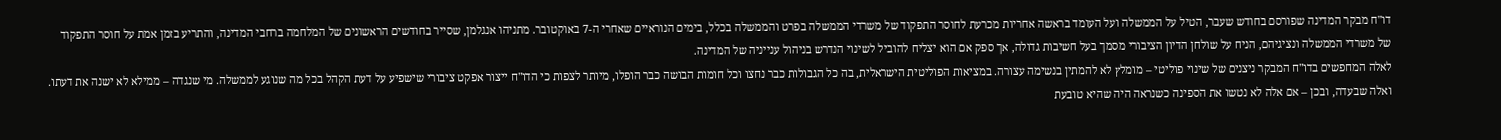דו"ח מבקר המדינה שפורסם בחודש שעבר, הטיל על הממשלה ועל העומד בראשה אחריות מכרעת לחוסר התפקוד של משרדי הממשלה בפרט והממשלה בכלל, בימים הנוראיים שאחרי ה-7 באוקטובר. מתניהו אנגלמן, שסייר בחודשים הראשונים של המלחמה ברחבי המדינה, והתריע בזמן אמת על חוסר התפקוד של משרדי הממשלה ונציגיהם, הניח על שולחן הדיון הציבורי מסמך בעל חשיבות גדולה, אך ספק אם הוא יצליח להוביל לשינוי הנדרש בניהול ענייניה של המדינה.
לאלה המחפשים בדו"ח המבקר ניצנים של שינוי פוליטי – מומלץ לא להמתין בנשימה עצורה. במציאות הפוליטית הישראלית, בה כל הגבולות כבר נחצו וכל חומות הבושה כבר הופלו, מיותר לצפות כי הדו"ח ייצור אפקט ציבורי שישפיע על דעת הקהל בכל מה שנוגע לממשלה. מי שנגדה – ממילא לא ישנה את דעתו. ואלה שבעדה, ובכן – אם אלה לא נטשו את הספינה כשנראה היה שהיא טובעת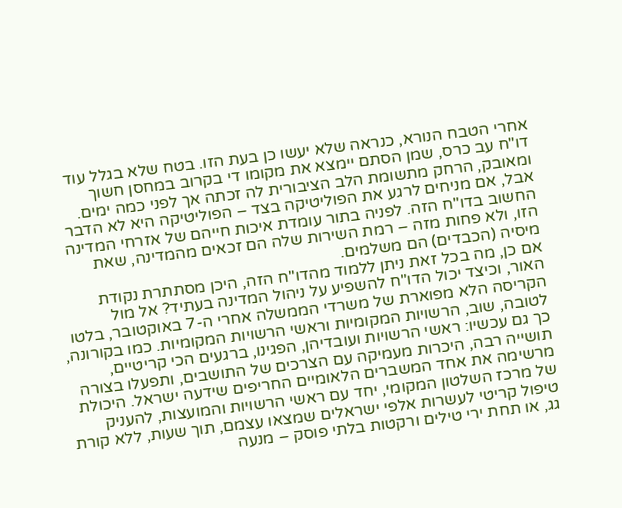אחרי הטבח הנורא, כנראה שלא יעשו כן בעת הזו. בטח שלא בגלל עוד דו"ח עב כרס, שמן הסתם יימצא את מקומו די בקרוב במחסן חשוך ומאובק, הרחק מתשומת הלב הציבורית לה זכתה אך לפני כמה ימים. אבל, אם מניחים לרגע את הפוליטיקה בצד – הפוליטיקה היא לא הדבר החשוב בדו"ח הזה. לפניה בתור עומדת איכות חייהם של אזרחי המדינה הזו, ולא פחות מזה – רמת השירות שלה הם זכאים מהמדינה, שאת מיסיה (הכבדים) הם משלמים.
אם כן, מה בכל זאת ניתן ללמוד מהדו"ח הזה, היכן מסתתרת נקודת האור, וכיצד יכול הדו"ח להשפיע על ניהול המדינה בעתיד? אל מול הקריסה הלא מפוארת של משרדי הממשלה אחרי ה-7 באוקטובר, בלטו לטובה, שוב, הרשויות המקומיות וראשי הרשויות המקומיות. כמו בקורונה, כך גם עכשיו: ראשי הרשויות ועובדיהן, הפגינו, ברגעים הכי קריטיים, תושייה רבה, היכרות מעמיקה עם הצרכים של התושבים, ותפעלו בצורה מרשימה את אחד המשברים הלאומיים החריפים שידעה ישראל. היכולת של מרכז השלטון המקומי, יחד עם ראשי הרשויות והמועצות, להעניק טיפול קריטי לעשרות אלפי ישראלים שמצאו עצמם, תוך שעות, ללא קורת גג, או תחת ירי טילים ורקטות בלתי פוסק – מנעה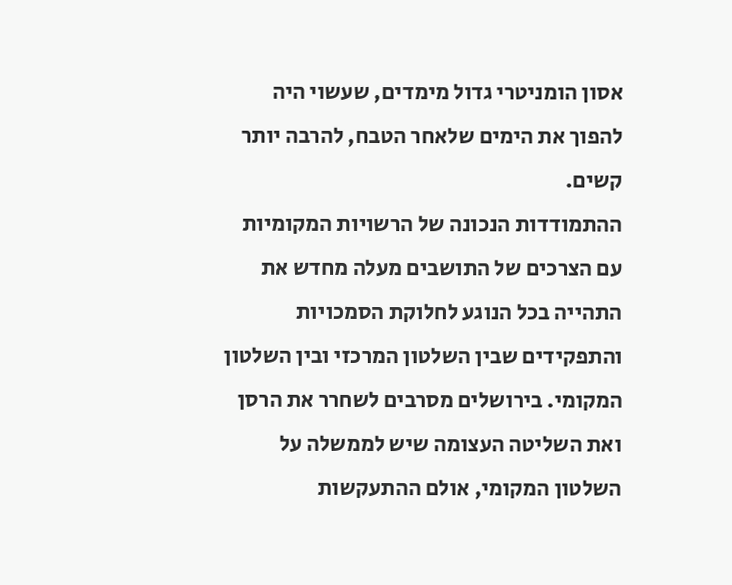אסון הומניטרי גדול מימדים, שעשוי היה להפוך את הימים שלאחר הטבח, להרבה יותר קשים.
ההתמודדות הנכונה של הרשויות המקומיות עם הצרכים של התושבים מעלה מחדש את התהייה בכל הנוגע לחלוקת הסמכויות והתפקידים שבין השלטון המרכזי ובין השלטון המקומי. בירושלים מסרבים לשחרר את הרסן ואת השליטה העצומה שיש לממשלה על השלטון המקומי, אולם ההתעקשות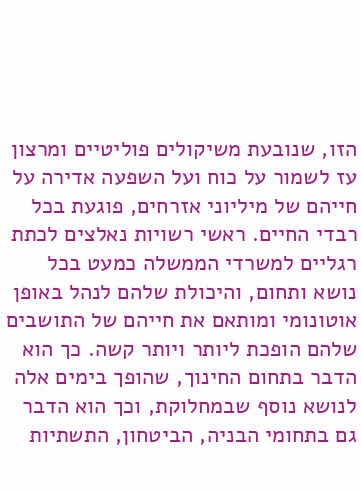הזו, שנובעת משיקולים פוליטיים ומרצון עז לשמור על כוח ועל השפעה אדירה על חייהם של מיליוני אזרחים, פוגעת בכל רבדי החיים. ראשי רשויות נאלצים לכתת רגליים למשרדי הממשלה כמעט בכל נושא ותחום, והיכולת שלהם לנהל באופן אוטונומי ומותאם את חייהם של התושבים שלהם הופכת ליותר ויותר קשה. כך הוא הדבר בתחום החינוך, שהופך בימים אלה לנושא נוסף שבמחלוקת, וכך הוא הדבר גם בתחומי הבניה, הביטחון, התשתיות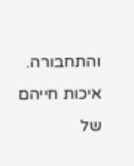והתחבורה.
איכות חייהם של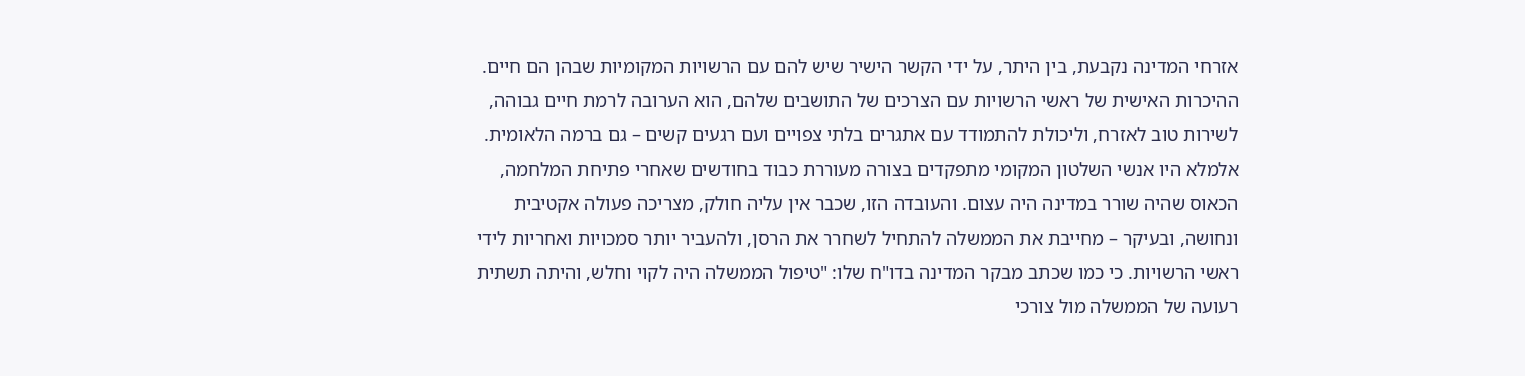אזרחי המדינה נקבעת, בין היתר, על ידי הקשר הישיר שיש להם עם הרשויות המקומיות שבהן הם חיים. ההיכרות האישית של ראשי הרשויות עם הצרכים של התושבים שלהם, הוא הערובה לרמת חיים גבוהה, לשירות טוב לאזרח, וליכולת להתמודד עם אתגרים בלתי צפויים ועם רגעים קשים – גם ברמה הלאומית. אלמלא היו אנשי השלטון המקומי מתפקדים בצורה מעוררת כבוד בחודשים שאחרי פתיחת המלחמה, הכאוס שהיה שורר במדינה היה עצום. והעובדה הזו, שכבר אין עליה חולק, מצריכה פעולה אקטיבית ונחושה, ובעיקר – מחייבת את הממשלה להתחיל לשחרר את הרסן, ולהעביר יותר סמכויות ואחריות לידי ראשי הרשויות. כי כמו שכתב מבקר המדינה בדו"ח שלו: "טיפול הממשלה היה לקוי וחלש, והיתה תשתית רעועה של הממשלה מול צורכי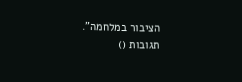הציבור במלחמה".
תגובות ()